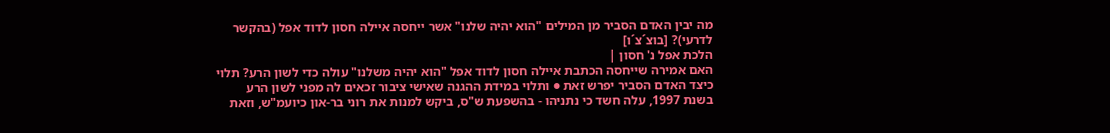מה יבין האדם הסביר מן המילים "הוא יהיה שלנו" אשר ייחסה איילה חסון לדוד אפל (בהקשר לדרעי)? [בוצ´צ´ו]
הלכת אפל נ' חסון |
האם אמירה שייחסה הכתבת איילה חסון לדוד אפל "הוא יהיה משלנו" עולה כדי לשון הרע? תלוי כיצד האדם הסביר יפרש זאת ● ותלוי במידת ההגנה שאישי ציבור זכאים לה מפני לשון הרע
בשנת 1997, עלה חשד כי נתניהו - בהשפעת ש"ס, ביקש למנות את רוני בר-און כיועמ"ש, וזאת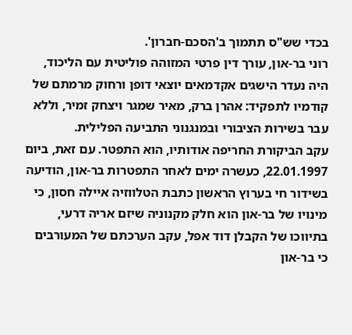בכדי שש"ס תתמוך ב'הסכם-חברון'.
רוני בר-און, עורך דין פרטי המזוהה פוליטית עם הליכוד, היה נעדר הישגים אקדמאים יוצאי דופן ורחוק מרמתם של קודמיו לתפקיד: אהרן ברק, מאיר שמגר ויצחק זמיר, וללא עבר בשירות הציבורי ובמנגנוני התביעה הפלילית.
עקב הביקורת החריפה אודותיו, הוא התפטר. עם זאת, ביום 22.01.1997, כעשרה ימים לאחר התפטרות בר-און, הודיעה בשידור חי בערוץ הראשון כתבת הטלווזיה איילה חסון, כי מינויו של בר-און הוא חלק מקנוניה שיזם אריה דרעי, בתיווכו של הקבלן דוד אפל, עקב הערכתם של המעורבים כי בר-און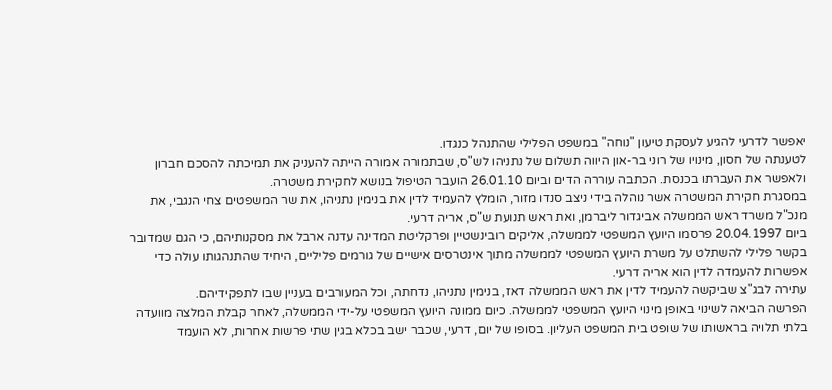יאפשר לדרעי להגיע לעסקת טיעון "נוחה" במשפט הפלילי שהתנהל כנגדו.
לטענתה של חסון, מינויו של רוני בר-און היווה תשלום של נתניהו לש"ס, שבתמורה אמורה הייתה להעניק את תמיכתה להסכם חברון ולאפשר את העברתו בכנסת. הכתבה עוררה הדים וביום 26.01.10 הועבר הטיפול בנושא לחקירת משטרה.
במסגרת חקירת המשטרה אשר נוהלה בידי ניצב סנדו מזור, הומלץ להעמיד לדין את בנימין נתניהו, את שר המשפטים צחי הנגבי, את מנכ"ל משרד ראש הממשלה אביגדור ליברמן, ואת ראש תנועת ש"ס, אריה דרעי.
ביום 20.04.1997 פרסמו היועץ המשפטי לממשלה, אליקים רובינשטיין ופרקליטת המדינה עדנה ארבל את מסקנותיהם, כי הגם שמדובר בקשר פלילי להשתלט על משרת היועץ המשפטי לממשלה מתוך אינטרסים אישיים של גורמים פליליים, היחיד שהתנהגותו עולה כדי אפשרות להעמדה לדין הוא אריה דרעי.
עתירה לבג"צ שביקשה להעמיד לדין את ראש הממשלה דאז, בנימין נתניהו, נדחתה, וכל המעורבים בעניין שבו לתפקידיהם.
הפרשה הביאה לשינוי באופן מינוי היועץ המשפטי לממשלה. כיום ממונה היועץ המשפטי על-ידי הממשלה, לאחר קבלת המלצה מוועדה בלתי תלויה בראשותו של שופט בית המשפט העליון. בסופו של יום, דרעי, שכבר ישב בכלא בגין שתי פרשות אחרות, לא הועמד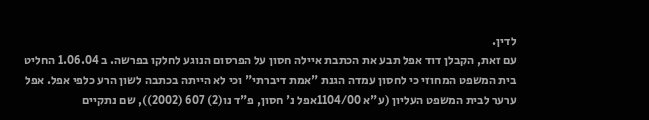לדין.
עם זאת, הקבלן דוד אפל תבע את הכתבת איילה חסון על הפרסום הנוגע לחלקו בפרשה. ב 1.06.04 החליט בית המשפט המחוזי כי לחסון עמדה הגנת "אמת דיברתי" וכי לא הייתה בכתבה לשון הרע כלפי אפל. אפל ערער לבית המשפט העליון (ע"א 1104/00אפל נ' חסון, פ"ד נו(2) 607 (2002)), שם נתקיים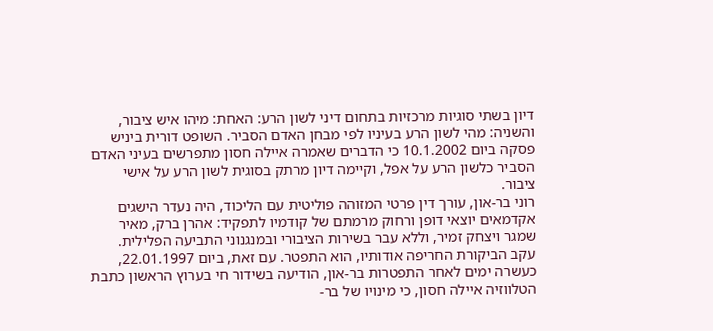דיון בשתי סוגיות מרכזיות בתחום דיני לשון הרע: האחת: מיהו איש ציבור, והשניה: מהי לשון הרע בעיניו לפי מבחן האדם הסביר. השופט דורית ביניש פסקה ביום 10.1.2002 כי הדברים שאמרה איילה חסון מתפרשים בעיני האדם הסביר כלשון הרע על אפל, וקיימה דיון מרתק בסוגית לשון הרע על אישי ציבור.
רוני בר-און, עורך דין פרטי המזוהה פוליטית עם הליכוד, היה נעדר הישגים אקדמאים יוצאי דופן ורחוק מרמתם של קודמיו לתפקיד: אהרן ברק, מאיר שמגר ויצחק זמיר, וללא עבר בשירות הציבורי ובמנגנוני התביעה הפלילית.
עקב הביקורת החריפה אודותיו, הוא התפטר. עם זאת, ביום 22.01.1997, כעשרה ימים לאחר התפטרות בר-און, הודיעה בשידור חי בערוץ הראשון כתבת הטלווזיה איילה חסון, כי מינויו של בר-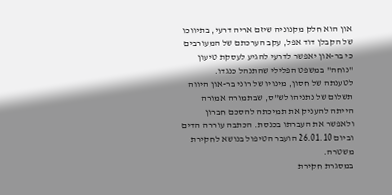און הוא חלק מקנוניה שיזם אריה דרעי, בתיווכו של הקבלן דוד אפל, עקב הערכתם של המעורבים כי בר-און יאפשר לדרעי להגיע לעסקת טיעון "נוחה" במשפט הפלילי שהתנהל כנגדו.
לטענתה של חסון, מינויו של רוני בר-און היווה תשלום של נתניהו לש"ס, שבתמורה אמורה הייתה להעניק את תמיכתה להסכם חברון ולאפשר את העברתו בכנסת. הכתבה עוררה הדים וביום 26.01.10 הועבר הטיפול בנושא לחקירת משטרה.
במסגרת חקירת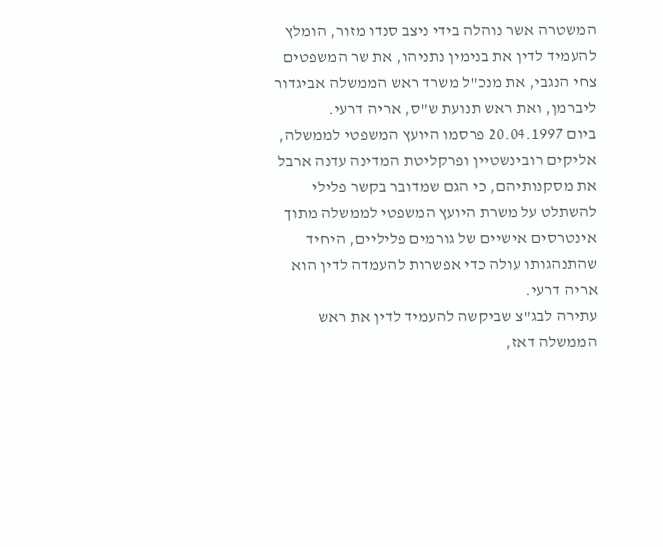המשטרה אשר נוהלה בידי ניצב סנדו מזור, הומלץ להעמיד לדין את בנימין נתניהו, את שר המשפטים צחי הנגבי, את מנכ"ל משרד ראש הממשלה אביגדור ליברמן, ואת ראש תנועת ש"ס, אריה דרעי.
ביום 20.04.1997 פרסמו היועץ המשפטי לממשלה, אליקים רובינשטיין ופרקליטת המדינה עדנה ארבל את מסקנותיהם, כי הגם שמדובר בקשר פלילי להשתלט על משרת היועץ המשפטי לממשלה מתוך אינטרסים אישיים של גורמים פליליים, היחיד שהתנהגותו עולה כדי אפשרות להעמדה לדין הוא אריה דרעי.
עתירה לבג"צ שביקשה להעמיד לדין את ראש הממשלה דאז,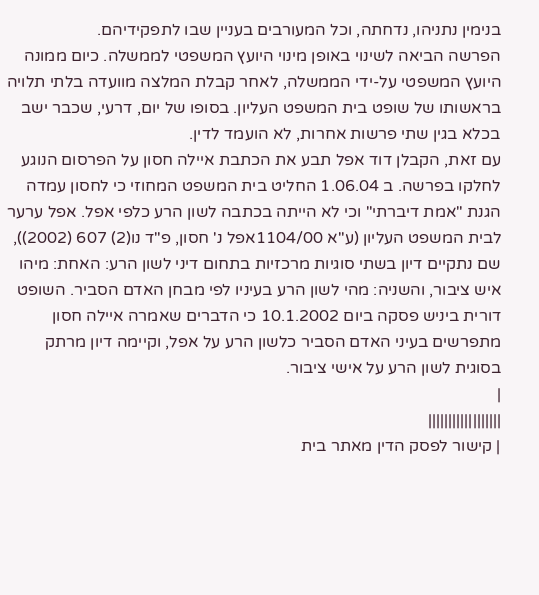בנימין נתניהו, נדחתה, וכל המעורבים בעניין שבו לתפקידיהם.
הפרשה הביאה לשינוי באופן מינוי היועץ המשפטי לממשלה. כיום ממונה היועץ המשפטי על-ידי הממשלה, לאחר קבלת המלצה מוועדה בלתי תלויה בראשותו של שופט בית המשפט העליון. בסופו של יום, דרעי, שכבר ישב בכלא בגין שתי פרשות אחרות, לא הועמד לדין.
עם זאת, הקבלן דוד אפל תבע את הכתבת איילה חסון על הפרסום הנוגע לחלקו בפרשה. ב 1.06.04 החליט בית המשפט המחוזי כי לחסון עמדה הגנת "אמת דיברתי" וכי לא הייתה בכתבה לשון הרע כלפי אפל. אפל ערער לבית המשפט העליון (ע"א 1104/00אפל נ' חסון, פ"ד נו(2) 607 (2002)), שם נתקיים דיון בשתי סוגיות מרכזיות בתחום דיני לשון הרע: האחת: מיהו איש ציבור, והשניה: מהי לשון הרע בעיניו לפי מבחן האדם הסביר. השופט דורית ביניש פסקה ביום 10.1.2002 כי הדברים שאמרה איילה חסון מתפרשים בעיני האדם הסביר כלשון הרע על אפל, וקיימה דיון מרתק בסוגית לשון הרע על אישי ציבור.
|
||||||||||||||||||
| קישור לפסק הדין מאתר בית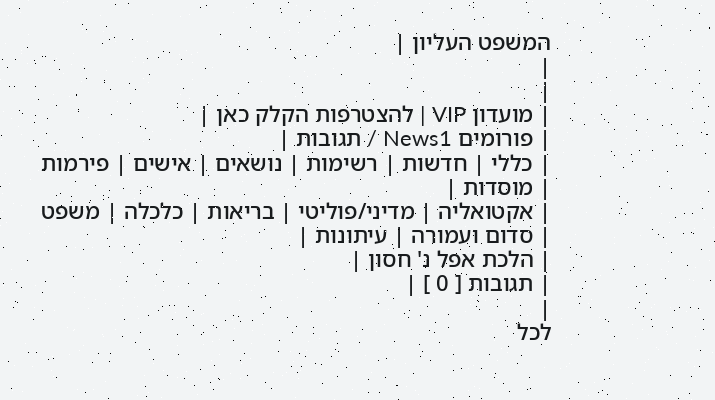המשפט העליון |
|
|
| מועדון VIP | להצטרפות הקלק כאן |
| פורומים News1 / תגובות |
| כללי | חדשות | רשימות | נושאים | אישים | פירמות | מוסדות |
| אקטואליה | מדיני/פוליטי | בריאות | כלכלה | משפט | סדום ועמורה | עיתונות |
| הלכת אפל נ' חסון |
| תגובות [ 0 ] |
|
לכל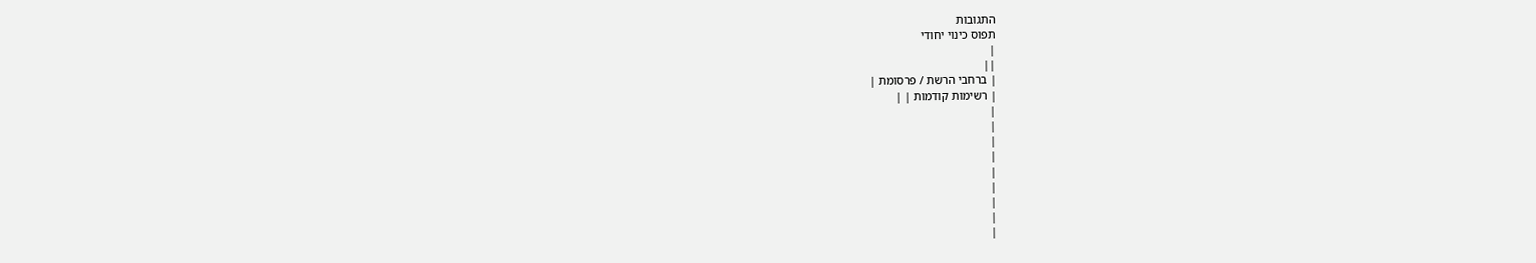התגובות
תפוס כינוי יחודי
|
||
| ברחבי הרשת / פרסומת |
| רשימות קודמות | |
|
|
|
|
|
|
|
|
|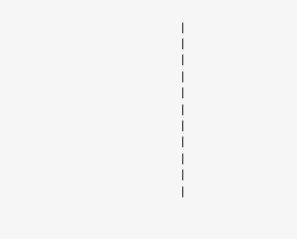|
|
|
|
|
|
|
|
|
|
|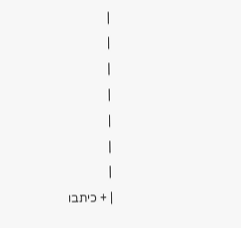|
|
|
|
|
|
|
| + כיתבו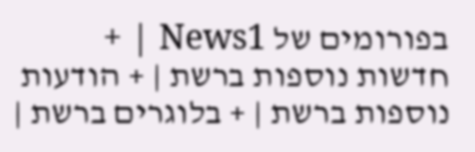בפורומים של News1 | + חדשות נוספות ברשת | + הודעות נוספות ברשת | + בלוגרים ברשת |